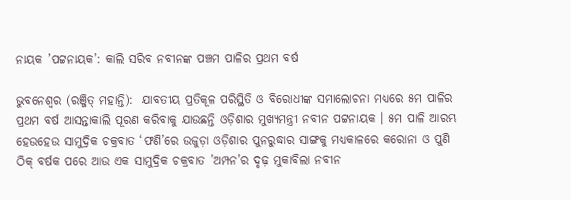ନାୟକ ’ପଟ୍ଟନାୟକ’: କାଲି ସରିବ ନବୀନଙ୍କ ପଞ୍ଚମ ପାଳିର ପ୍ରଥମ ବର୍ଷ

ଭୁବନେଶ୍ବର (ରଞ୍ଜିତ୍ ମହାନ୍ତି):  ଯାବତୀୟ ପ୍ରତିକୂଳ ପରିସ୍ଥିତି ଓ ବିରୋଧୀଙ୍କ ସମାଲୋଚନା ମଧ୍ୟରେ ୫ମ ପାଳିର ପ୍ରଥମ ବର୍ଷ ଆସନ୍ତାକାଲି ପୂରଣ କରିବାକୁ ଯାଉଛନ୍ତି ଓଡ଼ିଶାର ମୁଖ୍ୟମନ୍ତ୍ରୀ ନବୀନ ପଟ୍ଟନାୟକ । ୫ମ ପାଳି ଆରମ୍ଭ ହେଉହେଉ ସାମୁଦ୍ରିକ ଚକ୍ରବାତ ‘ଫଣି’ରେ ଉଜୁଡ଼ା ଓଡ଼ିଶାର ପୁନରୁଦ୍ଧାର ସାଙ୍ଗକୁ ମଧ୍ୟକାଳରେ କରୋନା ଓ ପୁଣି ଠିକ୍ ବର୍ଷକ ପରେ ଆଉ ଏକ ସାମୁଦ୍ରିକ ଚକ୍ରବାତ ’ଅମ୍ପନ’ର ଦୃଢ଼ ମୁକାବିଲା ନବୀନ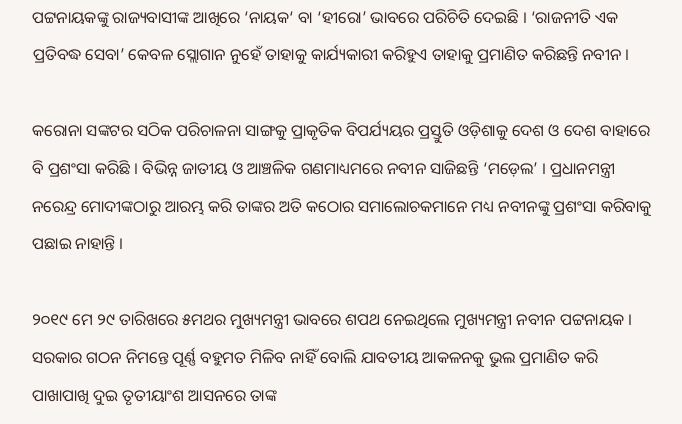ପଟ୍ଟନାୟକଙ୍କୁ ରାଜ୍ୟବାସୀଙ୍କ ଆଖିରେ ‘ନାୟକ‘ ବା ‘ହୀରୋ’ ଭାବରେ ପରିଚିତି ଦେଇଛି । ‘ରାଜନୀତି ଏକ ପ୍ରତିବଦ୍ଧ ସେବା’ କେବଳ ସ୍ଲୋଗାନ ନୁହେଁ ତାହାକୁ କାର୍ଯ୍ୟକାରୀ କରିହୁଏ ତାହାକୁ ପ୍ରମାଣିତ କରିଛନ୍ତି ନବୀନ ।

କରୋନା ସଙ୍କଟର ସଠିକ ପରିଚାଳନା ସାଙ୍ଗକୁ ପ୍ରାକୃତିକ ବିପର୍ଯ୍ୟୟର ପ୍ରସ୍ତୁତି ଓଡ଼ିଶାକୁ ଦେଶ ଓ ଦେଶ ବାହାରେ ବି ପ୍ରଶଂସା କରିଛି । ବିଭିନ୍ନ ଜାତୀୟ ଓ ଆଞ୍ଚଳିକ ଗଣମାଧ୍ୟମରେ ନବୀନ ସାଜିଛନ୍ତି ‘ମଡ଼େଲ’ । ପ୍ରଧାନମନ୍ତ୍ରୀ ନରେନ୍ଦ୍ର ମୋଦୀଙ୍କଠାରୁ ଆରମ୍ଭ କରି ତାଙ୍କର ଅତି କଠୋର ସମାଲୋଚକମାନେ ମଧ୍ୟ ନବୀନଙ୍କୁ ପ୍ରଶଂସା କରିବାକୁ ପଛାଇ ନାହାନ୍ତି ।

୨୦୧୯ ମେ ୨୯ ତାରିଖରେ ୫ମଥର ମୁଖ୍ୟମନ୍ତ୍ରୀ ଭାବରେ ଶପଥ ନେଇଥିଲେ ମୁଖ୍ୟମନ୍ତ୍ରୀ ନବୀନ ପଟ୍ଟନାୟକ । ସରକାର ଗଠନ ନିମନ୍ତେ ପୂର୍ଣ୍ଣ ବହୁମତ ମିଳିବ ନାହିଁ ବୋଲି ଯାବତୀୟ ଆକଳନକୁ ଭୁଲ ପ୍ରମାଣିତ କରି ପାଖାପାଖି ଦୁଇ ତୃତୀୟାଂଶ ଆସନରେ ତାଙ୍କ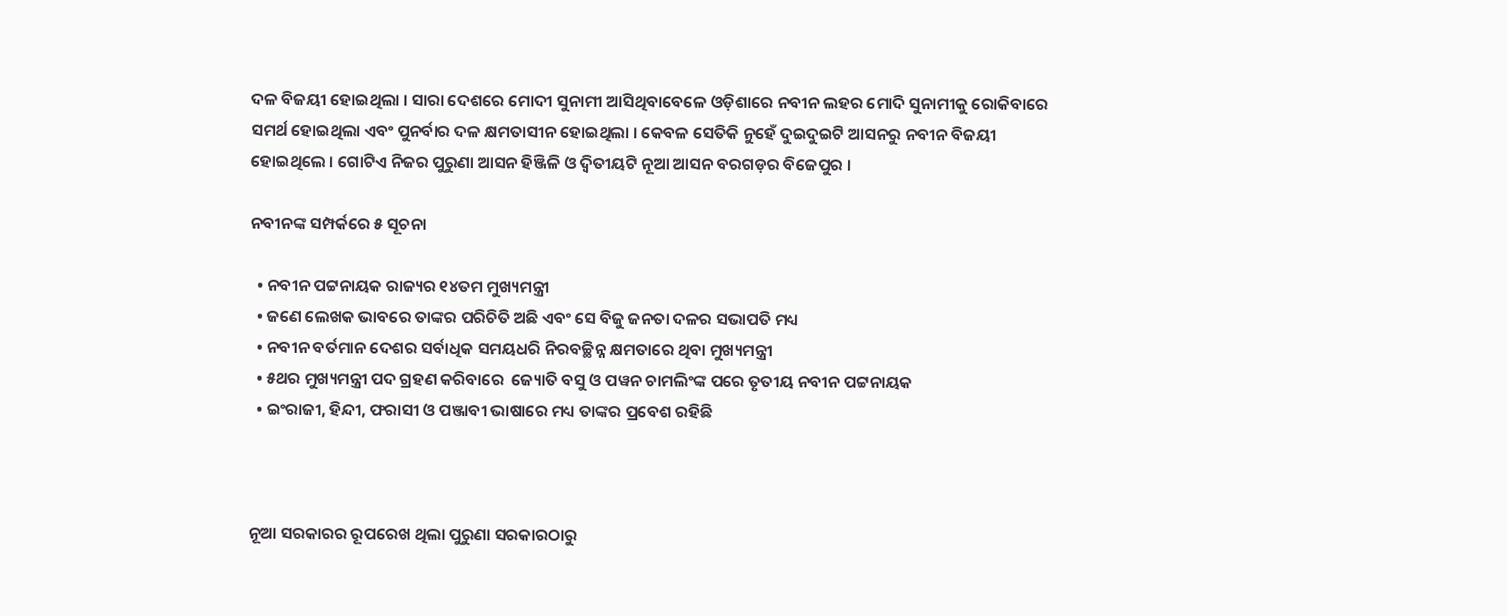ଦଳ ବିଜୟୀ ହୋଇଥିଲା । ସାରା ଦେଶରେ ମୋଦୀ ସୁନାମୀ ଆସିଥିବାବେଳେ ଓଡ଼ିଶାରେ ନବୀନ ଲହର ମୋଦି ସୁନାମୀକୁ ରୋକିବାରେ ସମର୍ଥ ହୋଇଥିଲା ଏବଂ ପୁନର୍ବାର ଦଳ କ୍ଷମତାସୀନ ହୋଇଥିଲା । କେବଳ ସେତିକି ନୁହେଁ ଦୁଇଦୁଇଟି ଆସନରୁ ନବୀନ ବିଜୟୀ ହୋଇଥିଲେ । ଗୋଟିଏ ନିଜର ପୁରୁଣା ଆସନ ହିଞ୍ଜିଳି ଓ ଦ୍ବିତୀୟଟି ନୂଆ ଆସନ ବରଗଡ଼ର ବିଜେପୁର ।

ନବୀନଙ୍କ ସମ୍ପର୍କରେ ୫ ସୂଚନା

  • ନବୀନ ପଟ୍ଟନାୟକ ରାଜ୍ୟର ୧୪ତମ ମୁଖ୍ୟମନ୍ତ୍ରୀ
  • ଜଣେ ଲେଖକ ଭାବରେ ତାଙ୍କର ପରିଚିତି ଅଛି ଏବଂ ସେ ବିଜୁ ଜନତା ଦଳର ସଭାପତି ମଧ୍ୟ
  • ନବୀନ ବର୍ତମାନ ଦେଶର ସର୍ବାଧିକ ସମୟଧରି ନିରବଚ୍ଛିନ୍ନ କ୍ଷମତାରେ ଥିବା ମୁଖ୍ୟମନ୍ତ୍ରୀ
  • ୫ଥର ମୁଖ୍ୟମନ୍ତ୍ରୀ ପଦ ଗ୍ରହଣ କରିବାରେ  ଜ୍ୟୋତି ବସୁ ଓ ପୱନ ଚାମଲିଂଙ୍କ ପରେ ତୃତୀୟ ନବୀନ ପଟ୍ଟନାୟକ
  • ଇଂରାଜୀ, ହିନ୍ଦୀ, ଫରାସୀ ଓ ପଞ୍ଜାବୀ ଭାଷାରେ ମଧ୍ୟ ତାଙ୍କର ପ୍ରବେଶ ରହିଛି



ନୂଆ ସରକାରର ରୂପରେଖ ଥିଲା ପୁରୁଣା ସରକାରଠାରୁ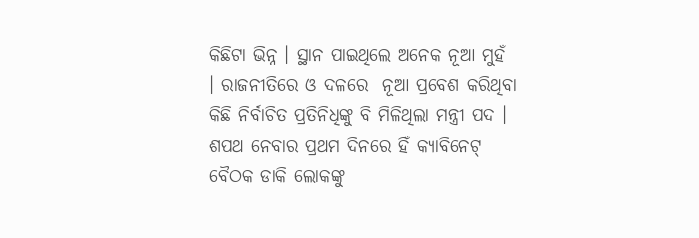କିଛିଟା ଭିନ୍ନ । ସ୍ଥାନ ପାଇଥିଲେ ଅନେକ ନୂଆ ମୁହଁ । ରାଜନୀତିରେ ଓ ଦଳରେ  ନୂଆ ପ୍ରବେଶ କରିଥିବା କିଛି ନିର୍ବାଚିତ ପ୍ରତିନିଧିଙ୍କୁ ବି ମିଳିଥିଲା ମନ୍ତ୍ରୀ ପଦ । ଶପଥ ନେବାର ପ୍ରଥମ ଦିନରେ ହିଁ କ୍ୟାବିନେଟ୍‌ ବୈଠକ ଡାକି ଲୋକଙ୍କୁ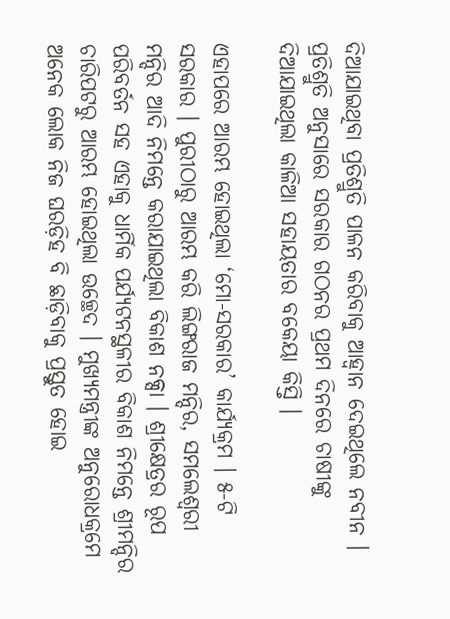ଦିଆଯାଇଥିବା ପ୍ରତିଶ୍ରୁତି ପାଳନ କରିବାକୁ ଆହ୍ଵାନ ଦେଇଥିଲେ ନବୀନ । ପ୍ରତିଶ୍ରୁତି ଅନୁସାରେ ସରକାର ଗଠନର ପ୍ରଥମ ଦିନରେ ଚାଷୀଙ୍କୁ ଦିଆଯାଇଥିଲା କାଳିଆ ସହାୟତାର ବକେୟା କିସ୍ତି ।

ଏହାପରେ ଆରମ୍ଭ ହୋଇଥିଲା ‘ମୋ-ସରକାର’ କାର୍ଯ୍ୟକ୍ରମ । ୫-ଟି ସରକାର । ପୁରୀଠାରୁ ଆରମ୍ଭ କରି ଲିଙ୍ଗରାଜ ମନ୍ଦିର, ସମଲେଶ୍ବରୀ ମନ୍ଦିର ଆଦି ନିମନ୍ତେ କରାଯାଇଥିଲା ବିକାଶ ନକ୍ସା । ଶ୍ରୀକ୍ଷେତ୍ରର ରୂପ ପରିବର୍ତନ ସହ ଏହାକୁ ଧାର୍ମିକ ପର୍ଯ୍ୟଟନସ୍ଥଳୀର ବିକାଶ ନିମନ୍ତେ ଶ୍ରୀମନ୍ଦିର ଚାରିପଟରୁ ଆରମ୍ଭ ହୋଇଥିଲା ଉଚ୍ଛେଦ । ମୁଖ୍ୟମନ୍ତ୍ରୀଙ୍କ ଅନୁରୋଧକ୍ରମେ ଅନେକ ଲୋକ ନିଜ ଘରଡ଼ିହ ବି ଛାଡ଼ିବାକୁ ପ୍ରସ୍ତୁତ ହୋଇ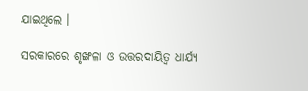ଯାଇଥିଲେ ।

ସରକାରରେ ଶୃଙ୍ଖଳା ଓ ଉତ୍ତରଦାୟିତ୍ବ ଧାର୍ଯ୍ୟ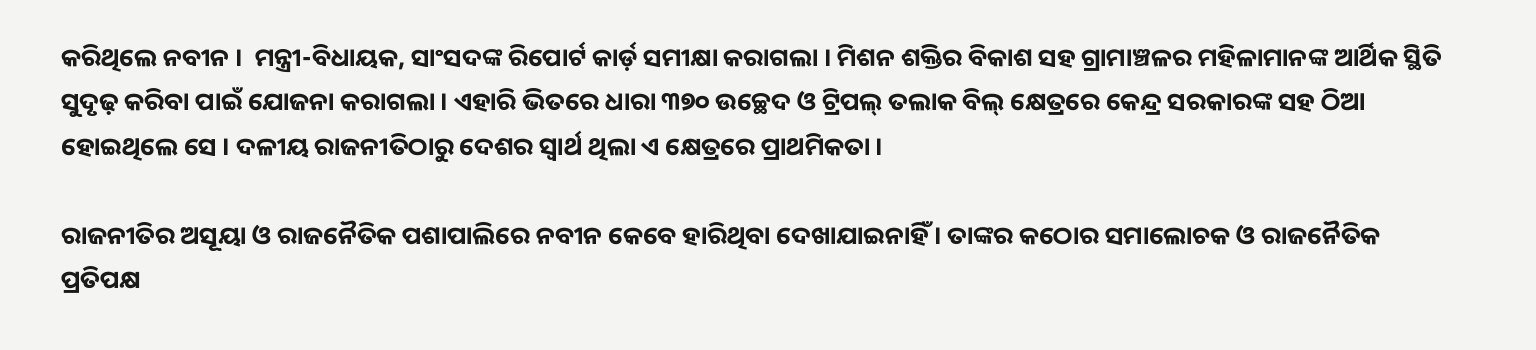କରିଥିଲେ ନବୀନ ।  ମନ୍ତ୍ରୀ-ବିଧାୟକ, ସାଂସଦଙ୍କ ରିପୋର୍ଟ କାର୍ଡ଼ ସମୀକ୍ଷା କରାଗଲା । ମିଶନ ଶକ୍ତିର ବିକାଶ ସହ ଗ୍ରାମାଞ୍ଚଳର ମହିଳାମାନଙ୍କ ଆର୍ଥିକ ସ୍ଥିତି ସୁଦୃଢ଼ କରିବା ପାଇଁ ଯୋଜନା କରାଗଲା । ଏହାରି ଭିତରେ ଧାରା ୩୭୦ ଉଚ୍ଛେଦ ଓ ଟ୍ରିପଲ୍ ତଲାକ ବିଲ୍ କ୍ଷେତ୍ରରେ କେନ୍ଦ୍ର ସରକାରଙ୍କ ସହ ଠିଆ ହୋଇଥିଲେ ସେ । ଦଳୀୟ ରାଜନୀତିଠାରୁ ଦେଶର ସ୍ବାର୍ଥ ଥିଲା ଏ କ୍ଷେତ୍ରରେ ପ୍ରାଥମିକତା ।

ରାଜନୀତିର ଅସୂୟା ଓ ରାଜନୈତିକ ପଶାପାଲିରେ ନବୀନ କେବେ ହାରିଥିବା ଦେଖାଯାଇନାହିଁ । ତାଙ୍କର କଠୋର ସମାଲୋଚକ ଓ ରାଜନୈତିକ ପ୍ରତିପକ୍ଷ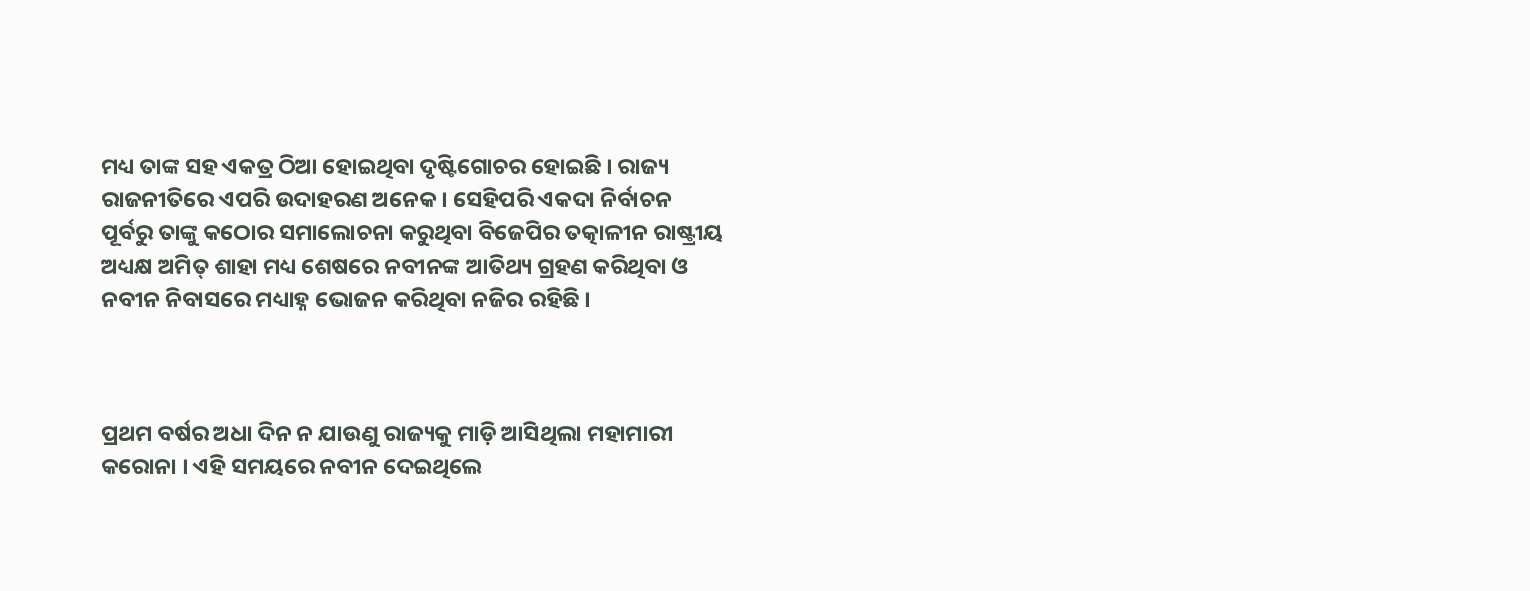ମଧ୍ୟ ତାଙ୍କ ସହ ଏକତ୍ର ଠିଆ ହୋଇଥିବା ଦୃଷ୍ଟିଗୋଚର ହୋଇଛି । ରାଜ୍ୟ ରାଜନୀତିରେ ଏପରି ଉଦାହରଣ ଅନେକ । ସେହିପରି ଏକଦା ନିର୍ବାଚନ ପୂର୍ବରୁ ତାଙ୍କୁ କଠୋର ସମାଲୋଚନା କରୁଥିବା ବିଜେପିର ତତ୍କାଳୀନ ରାଷ୍ଟ୍ରୀୟ ଅଧ୍ୟକ୍ଷ ଅମିତ୍ ଶାହା ମଧ୍ୟ ଶେଷରେ ନବୀନଙ୍କ ଆତିଥ୍ୟ ଗ୍ରହଣ କରିଥିବା ଓ ନବୀନ ନିବାସରେ ମଧ୍ୟାହ୍ନ ଭୋଜନ କରିଥିବା ନଜିର ରହିଛି ।



ପ୍ରଥମ ବର୍ଷର ଅଧା ଦିନ ନ ଯାଉଣୁ ରାଜ୍ୟକୁ ମାଡ଼ି ଆସିଥିଲା ମହାମାରୀ କରୋନା । ଏହି ସମୟରେ ନବୀନ ଦେଇଥିଲେ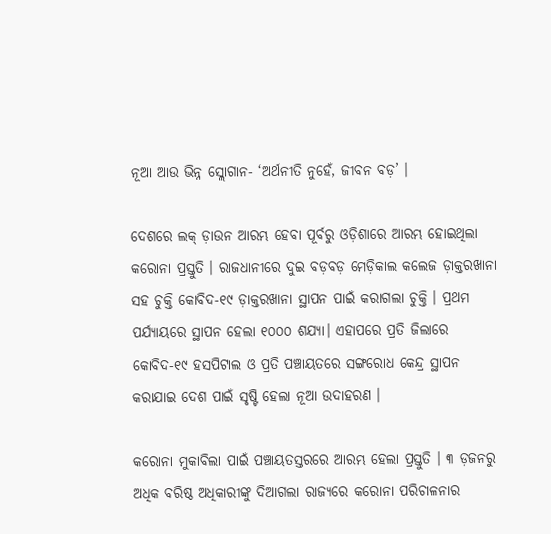ନୂଆ ଆଉ ଭିନ୍ନ ସ୍ଲୋଗାନ- ‘ଅର୍ଥନୀତି ନୁହେଁ, ଜୀବନ ବଡ଼’ ।

ଦେଶରେ ଲକ୍ ଡ଼ାଉନ ଆରମ୍ଭ ହେବା ପୂର୍ବରୁ ଓଡ଼ିଶାରେ ଆରମ୍ଭ ହୋଇଥିଲା କରୋନା ପ୍ରସ୍ତୁତି । ରାଜଧାନୀରେ ଦୁଇ ବଡ଼ବଡ଼ ମେଡ଼ିକାଲ କଲେଜ ଡ଼ାକ୍ତରଖାନା ସହ ଚୁକ୍ତି କୋବିଦ-୧୯ ଡ଼ାକ୍ତରଖାନା ସ୍ଥାପନ ପାଇଁ କରାଗଲା ଚୁକ୍ତି । ପ୍ରଥମ ପର୍ଯ୍ୟାୟରେ ସ୍ଥାପନ ହେଲା ୧୦୦୦ ଶଯ୍ୟା। ଏହାପରେ ପ୍ରତି ଜିଲାରେ କୋବିଦ-୧୯ ହସପିଟାଲ ଓ ପ୍ରତି ପଞ୍ଚାୟତରେ ସଙ୍ଗରୋଧ କେନ୍ଦ୍ର ସ୍ଥାପନ କରାଯାଇ ଦେଶ ପାଇଁ ସୃଷ୍ଟି ହେଲା ନୂଆ ଉଦାହରଣ ।

କରୋନା ମୁକାବିଲା ପାଇଁ ପଞ୍ଚାୟତସ୍ତରରେ ଆରମ୍ଭ ହେଲା ପ୍ରସ୍ତୁତି । ୩ ଡ଼ଜନରୁ ଅଧିକ ବରିଷ୍ଠ ଅଧିକାରୀଙ୍କୁ ଦିଆଗଲା ରାଜ୍ୟରେ କରୋନା ପରିଚାଳନାର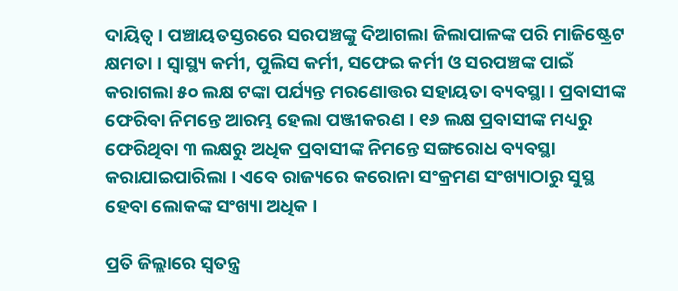ଦାୟିତ୍ବ । ପଞ୍ଚାୟତସ୍ତରରେ ସରପଞ୍ଚଙ୍କୁ ଦିଆଗଲା ଜିଲାପାଳଙ୍କ ପରି ମାଜିଷ୍ଟ୍ରେଟ କ୍ଷମତା । ସ୍ବାସ୍ଥ୍ୟ କର୍ମୀ, ପୁଲିସ କର୍ମୀ, ସଫେଇ କର୍ମୀ ଓ ସରପଞ୍ଚଙ୍କ ପାଇଁ କରାଗଲା ୫୦ ଲକ୍ଷ ଟଙ୍କା ପର୍ଯ୍ୟନ୍ତ ମରଣୋତ୍ତର ସହାୟତା ବ୍ୟବସ୍ଥା । ପ୍ରବାସୀଙ୍କ ଫେରିବା ନିମନ୍ତେ ଆରମ୍ଭ ହେଲା ପଞ୍ଜୀକରଣ । ୧୬ ଲକ୍ଷ ପ୍ରବାସୀଙ୍କ ମଧ୍ୟରୁ ଫେରିଥିବା ୩ ଲକ୍ଷରୁ ଅଧିକ ପ୍ରବାସୀଙ୍କ ନିମନ୍ତେ ସଙ୍ଗରୋଧ ବ୍ୟବସ୍ଥା କରାଯାଇପାରିଲା । ଏ‌ବେ ରାଜ୍ୟରେ କରୋନା ସଂକ୍ରମଣ ସଂଖ୍ୟାଠାରୁ ସୁସ୍ଥ ହେବା ଲୋକଙ୍କ ସଂଖ୍ୟା ଅଧିକ ।

ପ୍ରତି ଜିଲ୍ଲାରେ ସ୍ୱତନ୍ତ୍ର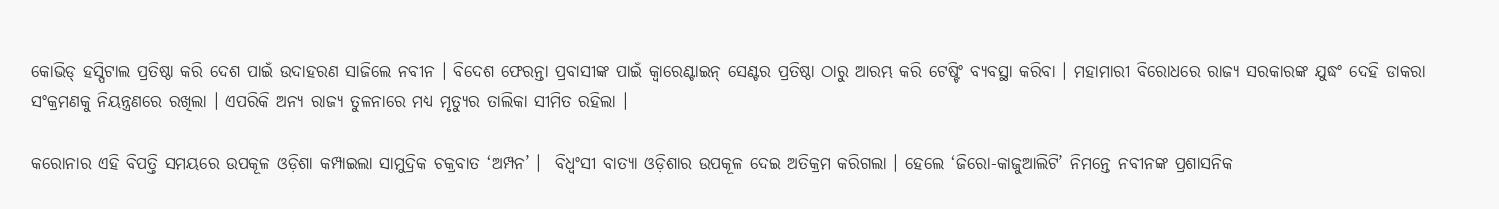କୋଭିଡ୍‌ ହସ୍ପିଟାଲ ପ୍ରତିଷ୍ଠା କରି ଦେଶ ପାଇଁ ଉଦାହରଣ ସାଜିଲେ ନବୀନ । ବିଦେଶ ଫେରନ୍ତା ପ୍ରବାସୀଙ୍କ ପାଇଁ କ୍ୱାରେଣ୍ଟାଇନ୍‌ ସେଣ୍ଟର ପ୍ରତିଷ୍ଠା ଠାରୁ ଆରମ୍ଭ କରି ଟେଷ୍ଟିଂ ବ୍ୟବସ୍ଥା କରିବା । ମହାମାରୀ ବିରୋଧରେ ରାଜ୍ୟ ସରକାରଙ୍କ ଯୁଦ୍ଧଂ ଦେହି ଡାକରା ସଂକ୍ରମଣକୁ ନିୟନ୍ତ୍ରଣରେ ରଖିଲା । ଏପରିକି ଅନ୍ୟ ରାଜ୍ୟ ତୁଳନାରେ ମଧ୍ୟ ମୃତ୍ୟୁର ତାଲିକା ସୀମିତ ରହିଲା ।

କରୋନାର ଏହି ବିପତ୍ତି ସମୟରେ ଉପକୂଳ ଓଡ଼ିଶା କମ୍ପାଇଲା ସାମୁଦ୍ରିକ ଚକ୍ରବାତ ‘ଅମ୍ପନ’ ।  ବିଧ୍ୱଂସୀ ବାତ୍ୟା ଓଡ଼ିଶାର ଉପକୂଳ ଦେଇ ଅତିକ୍ରମ କରିଗଲା । ହେଲେ ‘ଜିରୋ-କାଜୁଆଲିଟି’ ନିମନ୍ତେ ନବୀନଙ୍କ ପ୍ରଶାସନିକ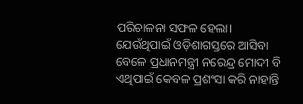ପରିଚାଳନା ସଫଳ ହେଲା। ଯେଉଁଥିପାଇଁ ଓଡ଼ିଶାଗସ୍ତରେ ଆସିବା ବେଳେ ପ୍ରଧାନମନ୍ତ୍ରୀ ନରେନ୍ଦ୍ର ମୋଦୀ ବି ଏଥିପାଇଁ କେବଳ ପ୍ରଶଂସା କରି ନାହାନ୍ତି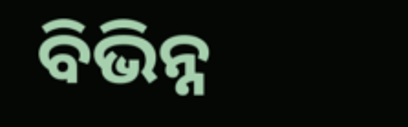ବିଭିନ୍ନ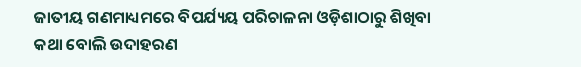ଜାତୀୟ ଗଣମାଧ୍ୟମରେ ବିପର୍ଯ୍ୟୟ ପରିଚାଳନା ଓଡ଼ିଶାଠାରୁ ଶିଖିବା କଥା ବୋଲି ଉଦାହରଣ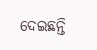ଦେଇଛନ୍ତି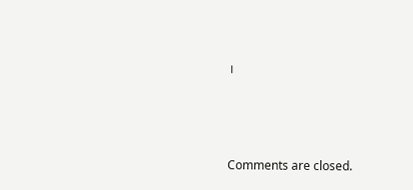।



Comments are closed.